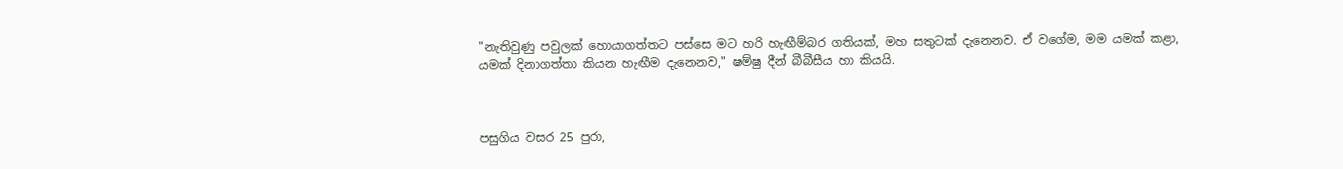"නැතිවුණු පවුලක් හොයාගත්තට පස්සෙ මට හරි හැඟීම්බර ගතියක්, මහ සතුටක් දැනෙනව. ඒ වගේම, මම යමක් කළා, යමක් දිනාගත්තා කියන හැඟීම දැනෙනව," ෂම්ෂු දීන් බීබීසීය හා කියයි.



පසුගිය වසර 25 පුරා,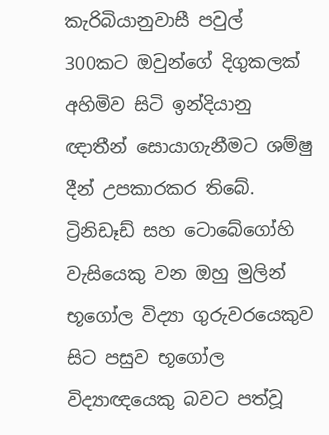කැරිබියානුවාසී පවුල් 300කට ඔවුන්ගේ දිගුකලක් අහිමිව සිටි ඉන්දියානු ඥාතීන් සොයාගැනීමට ශම්ෂු දීන් උපකාරකර තිබේ. ට්‍රිනිඩෑඩ් සහ ටොබේගෝහි වැසියෙකු වන ඔහු මුලින් භූගෝල විද්‍යා ගුරුවරයෙකුව සිට පසුව භූගෝල විද්‍යාඥයෙකු බවට පත්වූ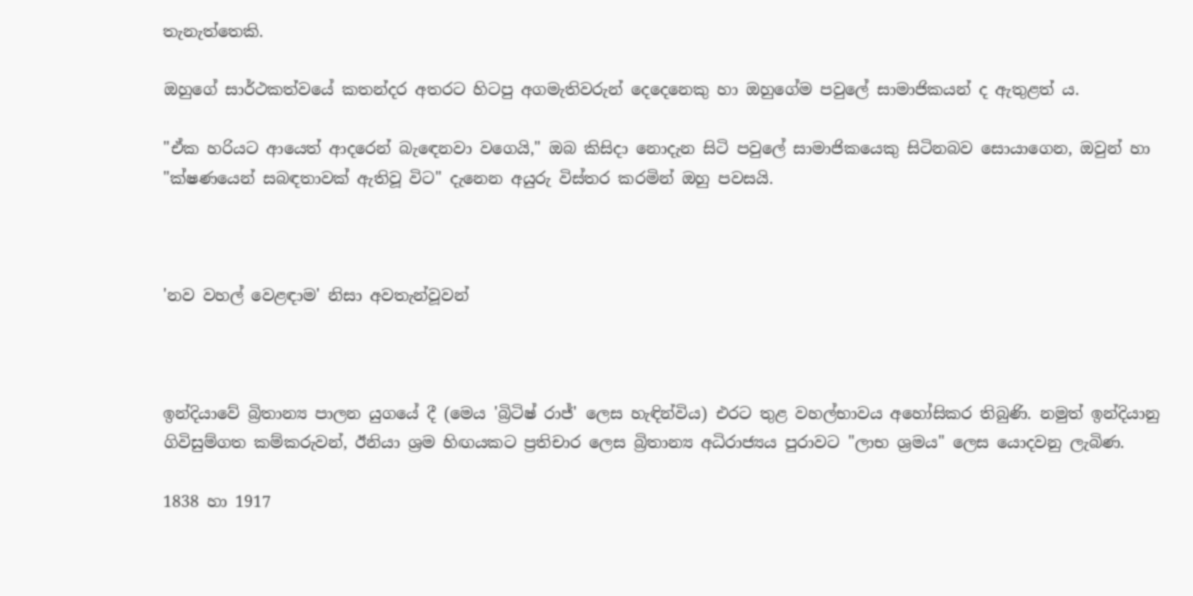තැනැත්තෙකි.

ඔහුගේ සාර්ථකත්වයේ කතන්දර අතරට හිටපු අගමැතිවරුන් දෙදෙනෙකු හා ඔහුගේම පවුලේ සාමාජිකයන් ද ඇතුළත් ය.

"ඒක හරියට ආයෙත් ආදරෙන් බැඳෙනවා වගෙයි," ඔබ කිසිදා නොදැන සිටි පවුලේ සාමාජිකයෙකු සිටිනබව සොයාගෙන, ඔවුන් හා "ක්ෂණයෙන් සබඳතාවක් ඇතිවූ විට" දැනෙන අයුරු විස්තර කරමින් ඔහු පවසයි.



'නව වහල් වෙළඳාම' නිසා අවතැන්වූවන්



ඉන්දියාවේ බ්‍රිතාන්‍ය පාලන යුගයේ දී (මෙය 'බ්‍රිටිෂ් රාජ්' ලෙස හැඳින්විය) එරට තුළ වහල්භාවය අහෝසිකර තිබුණි. නමුත් ඉන්දියානු ගිවිසුම්ගත කම්කරුවන්, ඊනියා ශ්‍රම හිඟයකට ප්‍රතිචාර ලෙස බ්‍රිතාන්‍ය අධිරාජ්‍යය පුරාවට "ලාභ ශ්‍රමය" ලෙස යොදවනු ලැබිණ.

1838 හා 1917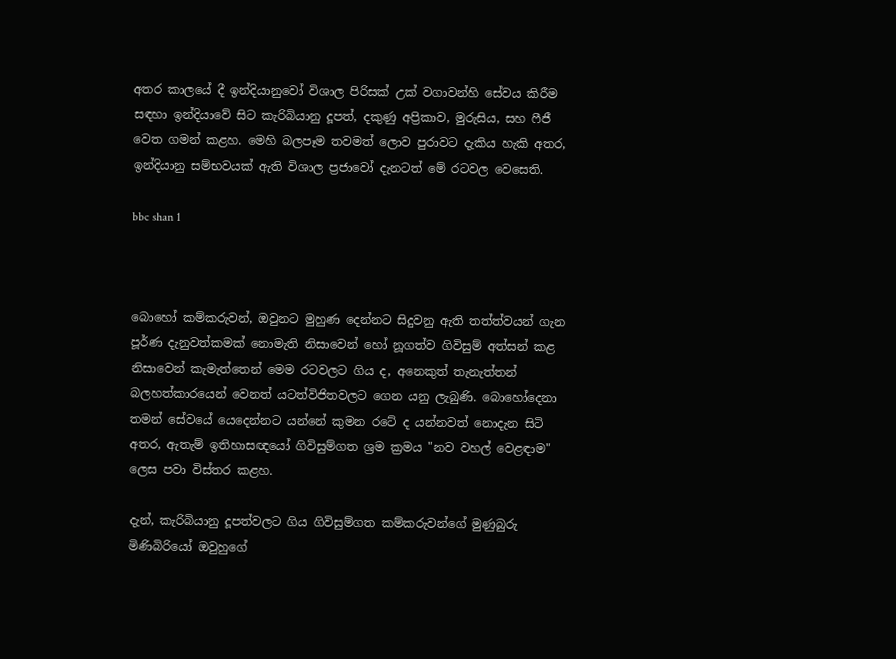අතර කාලයේ දී ඉන්දියානුවෝ විශාල පිරිසක් උක් වගාවන්හි සේවය කිරීම සඳහා ඉන්දියාවේ සිට කැරිබියානු දූපත්, දකුණු අප්‍රිකාව, මුරුසිය, සහ ෆීජී වෙත ගමන් කළහ. මෙහි බලපෑම තවමත් ලොව පුරාවට දැකිය හැකි අතර, ඉන්දියානු සම්භවයක් ඇති විශාල ප්‍රජාවෝ දැනටත් මේ රටවල වෙසෙති.

bbc shan 1



බොහෝ කම්කරුවන්, ඔවුනට මුහුණ දෙන්නට සිදුවනු ඇති තත්ත්වයන් ගැන පූර්ණ දැනුවත්කමක් නොමැති නිසාවෙන් හෝ නූගත්ව ගිවිසුම් අත්සන් කළ නිසාවෙන් කැමැත්තෙන් මෙම රටවලට ගිය ද, අනෙකුත් තැනැත්තන් බලහත්කාරයෙන් වෙනත් යටත්විජිතවලට ගෙන යනු ලැබුණි. බොහෝදෙනා තමන් සේවයේ යෙදෙන්නට යන්නේ කුමන රටේ ද යන්නවත් නොදැන සිටි අතර, ඇතැම් ඉතිහාසඥයෝ ගිවිසුම්ගත ශ්‍රම ක්‍රමය "නව වහල් වෙළඳාම" ලෙස පවා විස්තර කළහ.

දැන්, කැරිබියානු දූපත්වලට ගිය ගිවිසුම්ගත කම්කරුවන්ගේ මුණුබුරු මිණිබිරියෝ ඔවුහුගේ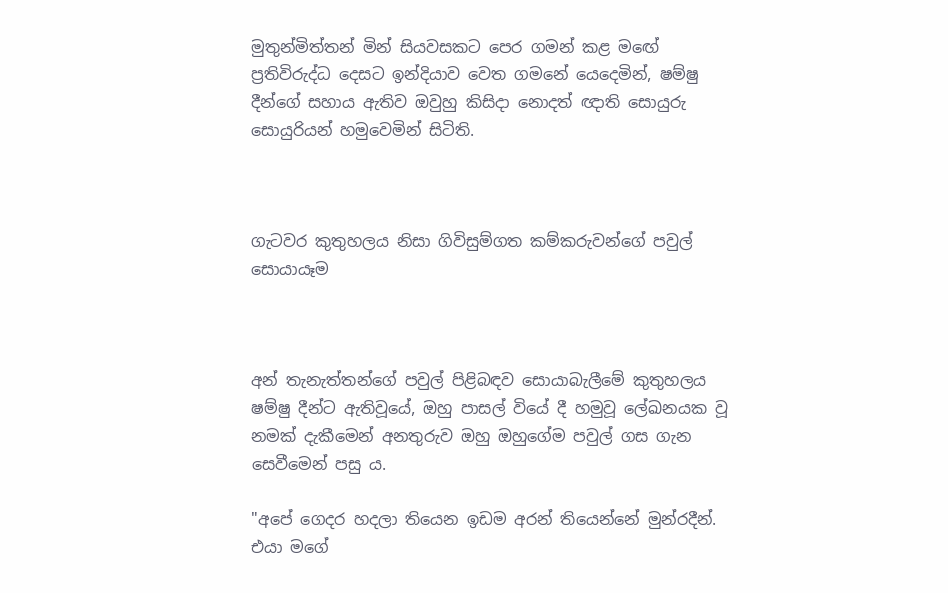මුතුන්මිත්තන් මින් සියවසකට පෙර ගමන් කළ මඟේ ප්‍රතිවිරුද්ධ දෙසට ඉන්දියාව වෙත ගමනේ යෙදෙමින්, ෂම්ෂු දීන්ගේ සහාය ඇතිව ඔවුහු කිසිදා නොදත් ඥාති සොයුරු සොයුරියන් හමුවෙමින් සිටිති.



ගැටවර කුතුහලය නිසා ගිවිසුම්ගත කම්කරුවන්ගේ පවුල් සොයායෑම



අන් තැනැත්තන්ගේ පවුල් පිළිබඳව සොයාබැලීමේ කුතුහලය ෂම්ෂු දීන්ට ඇතිවූයේ, ඔහු පාසල් වියේ දී හමුවූ ලේඛනයක වූ නමක් දැකීමෙන් අනතුරුව ඔහු ඔහුගේම පවුල් ගස ගැන සෙවීමෙන් පසු ය.

"අපේ ගෙදර හදලා තියෙන ඉඩම අරන් තියෙන්නේ මුන්රදීන්. එයා මගේ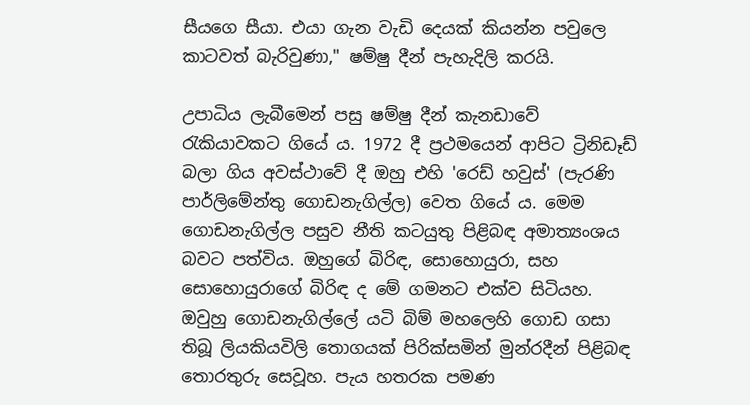සීයගෙ සීයා. එයා ගැන වැඩි දෙයක් කියන්න පවුලෙ කාටවත් බැරිවුණා," ෂම්ෂු දීන් පැහැදිලි කරයි.

උපාධිය ලැබීමෙන් පසු ෂම්ෂු දීන් කැනඩාවේ රැකියාවකට ගියේ ය. 1972 දී ප්‍රථමයෙන් ආපිට ට්‍රිනිඩෑඩ් බලා ගිය අවස්ථාවේ දී ඔහු එහි 'රෙඩ් හවුස්' (පැරණි පාර්ලිමේන්තු ගොඩනැගිල්ල) වෙත ගියේ ය. මෙම ගොඩනැගිල්ල පසුව නීති කටයුතු පිළිබඳ අමාත්‍යංශය බවට පත්විය. ඔහුගේ බිරිඳ, සොහොයුරා, සහ සොහොයුරාගේ බිරිඳ ද මේ ගමනට එක්ව සිටියහ. ඔවුහු ගොඩනැගිල්ලේ යටි බිම් මහලෙහි ගොඩ ගසා තිබූ ලියකියවිලි තොගයක් පිරික්සමින් මුන්රදීන් පිළිබඳ තොරතුරු සෙවූහ. පැය හතරක පමණ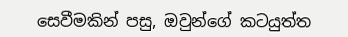සෙවීමකින් පසු, ඔවුන්ගේ කටයුත්ත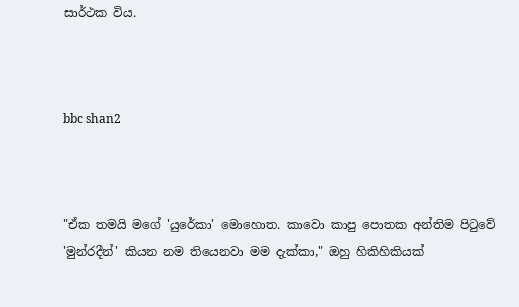සාර්ථක විය.



bbc shan2



"ඒක තමයි මගේ 'යුරේකා' මොහොත. කාවො කාපු පොතක අන්තිම පිටුවේ 'මුන්රදීන්' කියන නම තියෙනවා මම දැක්කා," ඔහු හිකිහිකියක්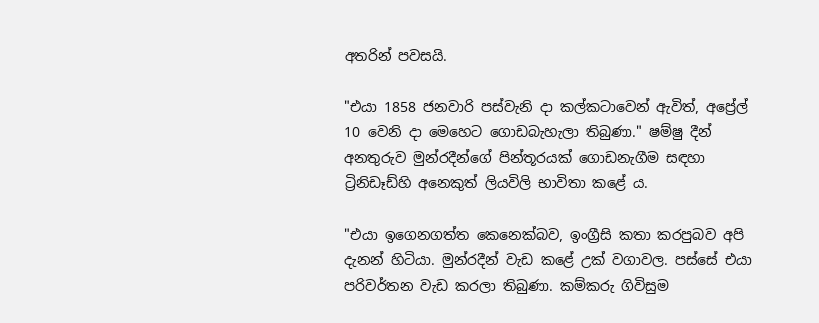අතරින් පවසයි.

"එයා 1858 ජනවාරි පස්වැනි දා කල්කටාවෙන් ඇවිත්, අප්‍රේල් 10 වෙනි දා මෙහෙට ගොඩබැහැලා තිබුණා." ෂම්ෂු දීන් අනතුරුව මුන්රදීන්ගේ පින්තූරයක් ගොඩනැගීම සඳහා ට්‍රිනිඩෑඩ්හි අනෙකුත් ලියවිලි භාවිතා කළේ ය.

"එයා ඉගෙනගත්ත කෙනෙක්බව, ඉංග්‍රීසි කතා කරපුබව අපි දැනන් හිටියා. මුන්රදීන් වැඩ කළේ උක් වගාවල. පස්සේ එයා පරිවර්තන වැඩ කරලා තිබුණා. කම්කරු ගිවිසුම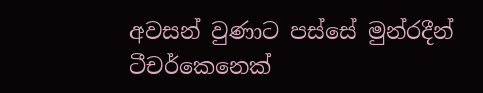අවසන් වුණාට පස්සේ මුන්රදීන් ටීචර්කෙනෙක්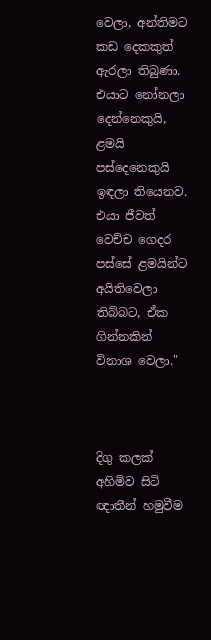වෙලා, අන්තිමට කඩ දෙකකුත් ඇරලා තිබුණා. එයාට නෝනලා දෙන්නෙකුයි, ළමයි පස්දෙනෙකුයි ඉඳලා තියෙනව. එයා ජීවත් වෙච්ච ගෙදර පස්සේ ළමයින්ට අයිතිවෙලා තිබ්බට, ඒක ගින්නකින් විනාශ වෙලා."



දිගු කලක් අහිමිව සිටි ඥාතීන් හමුවීම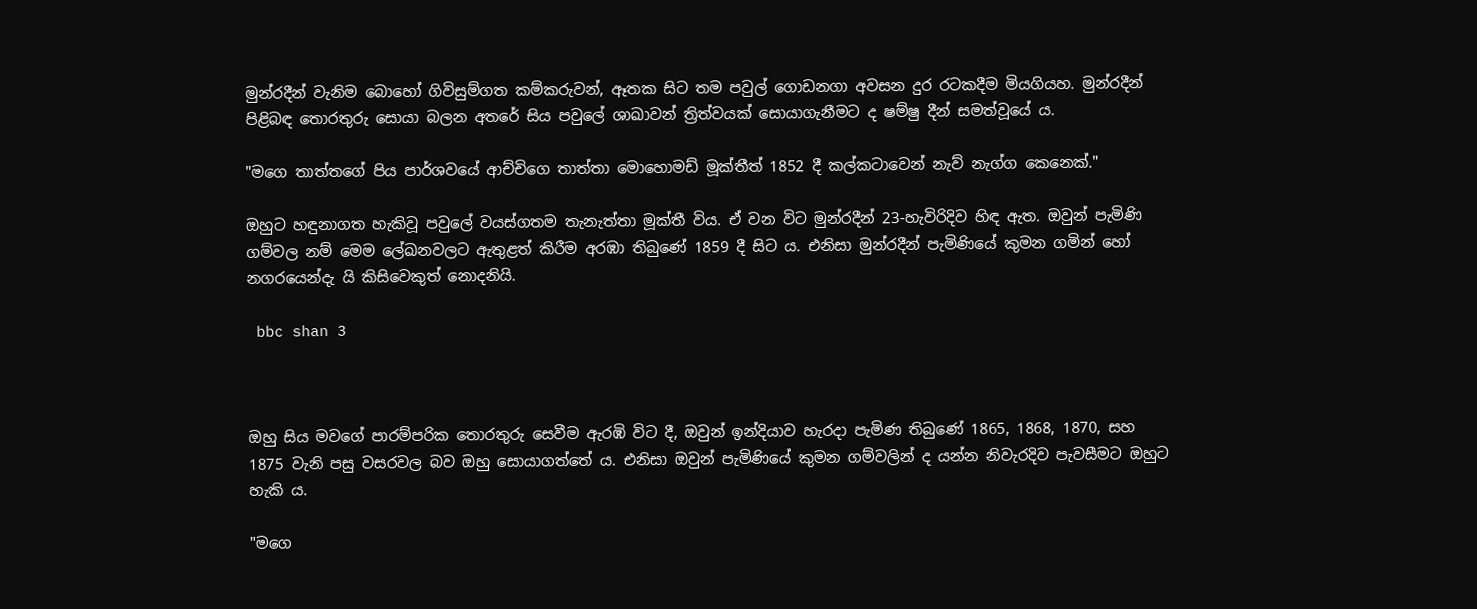මුන්රදීන් වැනිම බොහෝ ගිවිසුම්ගත කම්කරුවන්, ඈතක සිට තම පවුල් ගොඩනගා අවසන දුර රටකදීම මියගියහ. මුන්රදීන් පිළිබඳ තොරතුරු සොයා බලන අතරේ සිය පවුලේ ශාඛාවන් ත්‍රිත්වයක් සොයාගැනීමට ද ෂම්ෂු දීන් සමත්වූයේ ය.

"මගෙ තාත්තගේ පිය පාර්ශවයේ ආච්චිගෙ තාත්තා මොහොමඩ් මූක්තීත් 1852 දී කල්කටාවෙන් නැව් නැග්ග කෙනෙක්."

ඔහුට හඳුනාගත හැකිවූ පවුලේ වයස්ගතම තැනැත්තා මූක්තී විය. ඒ වන විට මුන්රදීන් 23-හැවිරිදිව හිඳ ඇත. ඔවුන් පැමිණි ගම්වල නම් මෙම ලේඛනවලට ඇතුළත් කිරීම අරඹා තිබුණේ 1859 දී සිට ය. එනිසා මුන්රදීන් පැමිණියේ කුමන ගමින් හෝ නගරයෙන්දැ යි කිසිවෙකුත් නොදනියි.

 bbc shan 3



ඔහු සිය මවගේ පාරම්පරික තොරතුරු සෙවීම ඇරඹි විට දී, ඔවුන් ඉන්දියාව හැරදා පැමිණ තිබුණේ 1865, 1868, 1870, සහ 1875 වැනි පසු වසරවල බව ඔහු සොයාගත්තේ ය. එනිසා ඔවුන් පැමිණියේ කුමන ගම්වලින් ද යන්න නිවැරදිව පැවසීමට ඔහුට හැකි ය.

"මගෙ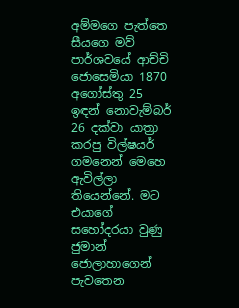අම්මගෙ පැත්තෙ සීයගෙ මව් පාර්ශවයේ ආච්චි ජොසෙමියා 1870 අගෝස්තු 25 ඉඳන් නොවැම්බර් 26 දක්වා යාත්‍රා කරපු විල්ෂයර් ගමනෙන් මෙහෙ ඇවිල්ලා තියෙන්නේ. මට එයාගේ සහෝදරයා වුණු ජුමාන් ජොලාහාගෙන් පැවතෙන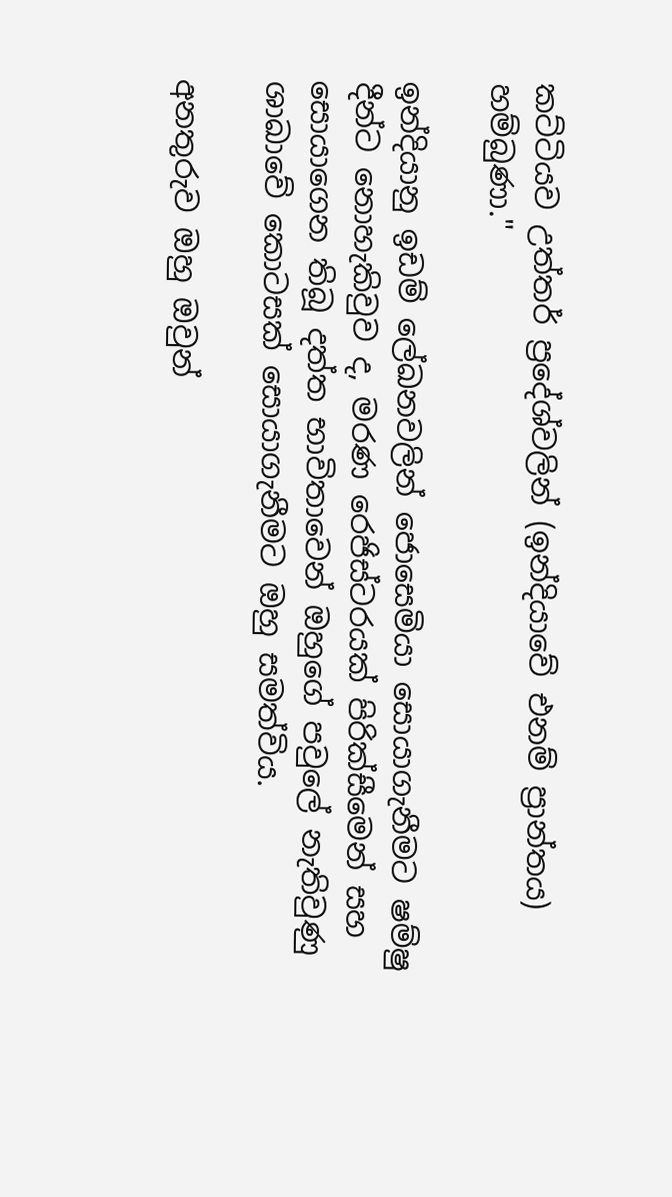කට්ටියව උත්තර් ප්‍රදේශ්වලින් (ඉන්දියාවේ එනම් ප්‍රාන්තය) හම්බුණා."

ඉන්දියානු ඉඩම් ලේඛනවලින් ජොසෙමියා සොයාගැනීමට ෂම්ෂු දීන්ට නොහැකිවුව ද, මරණ රෙජිස්ටරයක් පිරික්සීමෙන් සහ සොයාගෙන තිබූ දත්ත භාවිතාවෙන් ඔහුගේ පවුලේ නැතිවුණු ශාඛාවේ කොටසක් සොයාගැනීමට ඔහු සමත්විය.

අනතුරුව ඔහු ඔවුන්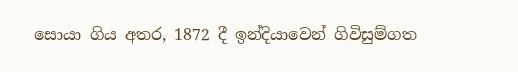සොයා ගිය අතර, 1872 දී ඉන්දියාවෙන් ගිවිසුම්ගත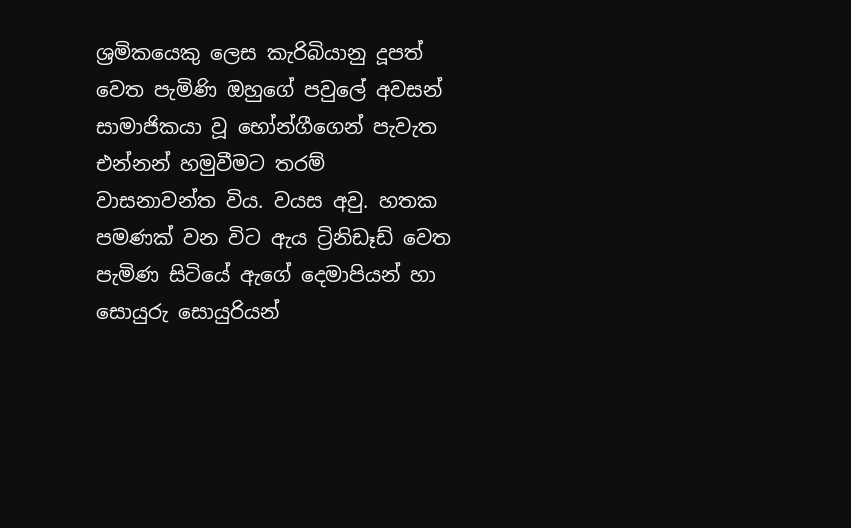ශ්‍රමිකයෙකු ලෙස කැරිබියානු දූපත් වෙත පැමිණි ඔහුගේ පවුලේ අවසන් සාමාජිකයා වූ භෝන්ගීගෙන් පැවැත එන්නන් හමුවීමට තරම් වාසනාවන්ත විය. වයස අවු. හතක පමණක් වන විට ඇය ට්‍රිනිඩෑඩ් වෙත පැමිණ සිටියේ ඇගේ දෙමාපියන් හා සොයුරු සොයුරියන්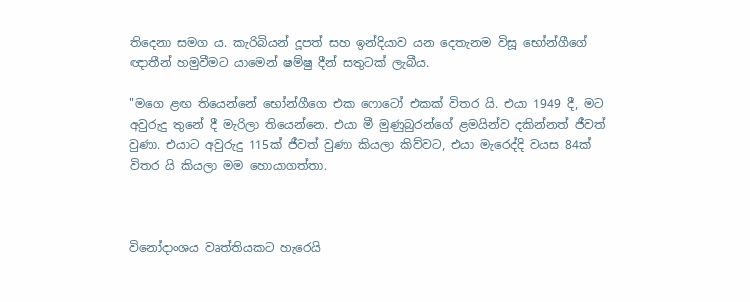තිදෙනා සමග ය. කැරිබියන් දූපත් සහ ඉන්දියාව යන දෙතැනම විසූ භෝන්ගීගේ ඥාතීන් හමුවීමට යාමෙන් ෂම්ෂු දීන් සතුටක් ලැබීය.

"මගෙ ළඟ තියෙන්නේ භෝන්ගීගෙ එක ෆොටෝ එකක් විතර යි. එයා 1949 දී, මට අවුරුදු තුනේ දී මැරිලා තියෙන්නෙ. එයා මී මුණුබුරන්ගේ ළමයින්ව දකින්නත් ජීවත් වුණා. එයාට අවුරුදු 115ක් ජීවත් වුණා කියලා කිව්වට, එයා මැරෙද්දි වයස 84ක් විතර යි කියලා මම හොයාගත්තා.



විනෝදාංශය වෘත්තියකට හැරෙයි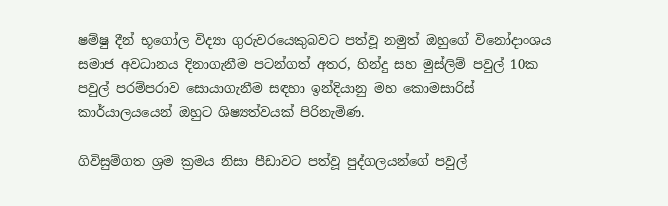ෂම්ෂු දීන් භූගෝල විද්‍යා ගුරුවරයෙකුබවට පත්වූ නමුත් ඔහුගේ විනෝදාංශය සමාජ අවධානය දිනාගැනීම පටන්ගත් අතර, හින්දු සහ මුස්ලිම් පවුල් 10ක පවුල් පරම්පරාව සොයාගැනීම සඳහා ඉන්දියානු මහ කොමසාරිස් කාර්යාලයයෙන් ඔහුට ශිෂ්‍යත්වයක් පිරිනැමිණ.

ගිවිසුම්ගත ශ්‍රම ක්‍රමය නිසා පීඩාවට පත්වූ පුද්ගලයන්ගේ පවුල්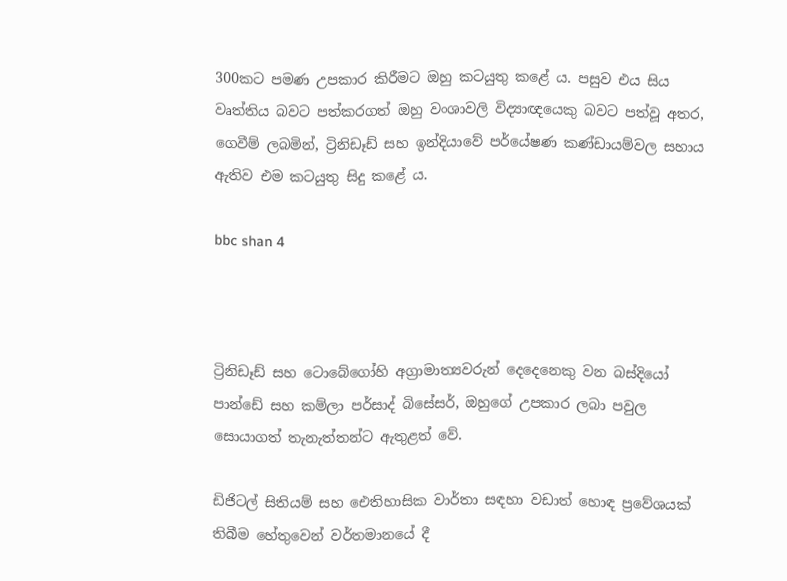300කට පමණ උපකාර කිරීමට ඔහු කටයුතු කළේ ය. පසුව එය සිය වෘත්තිය බවට පත්කරගත් ඔහු වංශාවලි විද්‍යාඥයෙකු බවට පත්වූ අතර, ගෙවීම් ලබමින්, ට්‍රිනිඩෑඩ් සහ ඉන්දියාවේ පර්යේෂණ කණ්ඩායම්වල සහාය ඇතිව එම කටයුතු සිදු කළේ ය.

bbc shan 4



ට්‍රිනිඩෑඩ් සහ ටොබේගෝහි අග්‍රාමාත්‍යවරුන් දෙදෙනෙකු වන බස්දියෝ පාන්ඩේ සහ කම්ලා පර්සාද් බිසේසර්, ඔහුගේ උපකාර ලබා පවුල සොයාගත් තැනැත්තන්ට ඇතුළත් වේ.

ඩිජිටල් සිතියම් සහ ඓතිහාසික වාර්තා සඳහා වඩාත් හොඳ ප්‍රවේශයක් තිබීම හේතුවෙන් වර්තමානයේ දී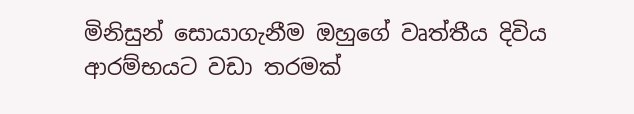මිනිසුන් සොයාගැනීම ඔහුගේ වෘත්තීය දිවිය ආරම්භයට වඩා තරමක්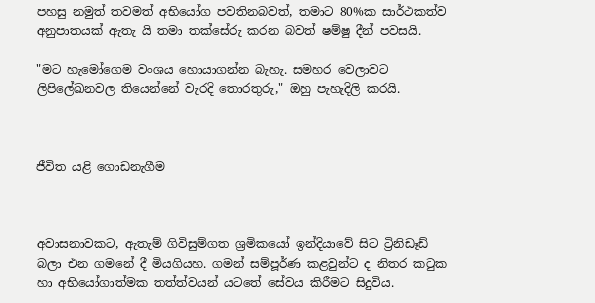පහසු නමුත් තවමත් අභියෝග පවතිනබවත්, තමාට 80%ක සාර්ථකත්ව අනුපාතයක් ඇතැ යි තමා තක්සේරු කරන බවත් ෂම්ෂු දීන් පවසයි.

"මට හැමෝගෙම වංශය හොයාගන්න බැහැ. සමහර වෙලාවට ලිපිලේඛනවල තියෙන්නේ වැරදි තොරතුරු," ඔහු පැහැදිලි කරයි.



ජීවිත යළි ගොඩනැගීම



අවාසනාවකට, ඇතැම් ගිවිසුම්ගත ශ්‍රමිකයෝ ඉන්දියාවේ සිට ට්‍රිනිඩෑඩ් බලා එන ගමනේ දී මියගියහ. ගමන් සම්පූර්ණ කළවුන්ට ද නිතර කටුක හා අභියෝගාත්මක තත්ත්වයන් යටතේ සේවය කිරීමට සිදුවිය.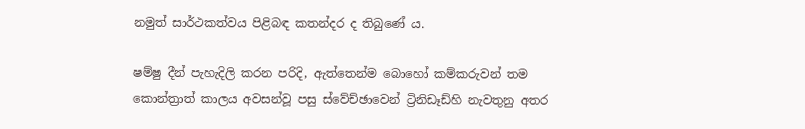නමුත් සාර්ථකත්වය පිළිබඳ කතන්දර ද තිබුණේ ය.

ෂම්ෂු දීන් පැහැදිලි කරන පරිදි, ඇත්තෙන්ම බොහෝ කම්කරුවන් තම කොන්ත්‍රාත් කාලය අවසන්වූ පසු ස්වේච්ඡාවෙන් ට්‍රිනිඩෑඩ්හි නැවතුනු අතර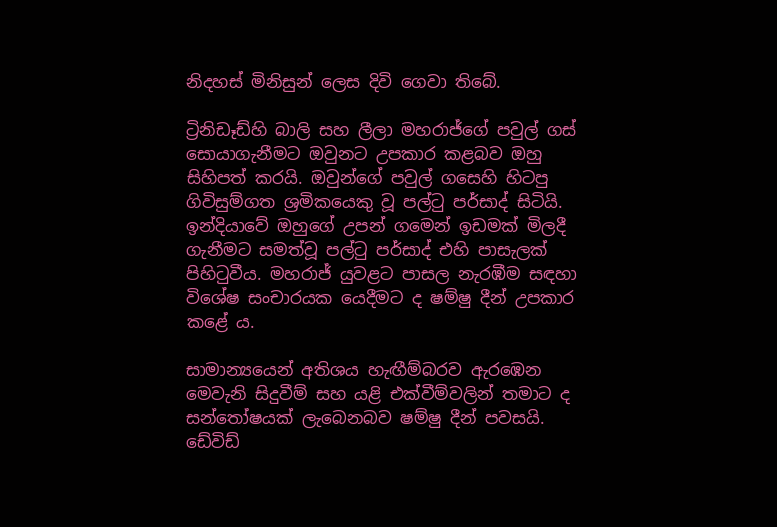නිදහස් මිනිසුන් ලෙස දිවි ගෙවා තිබේ.

ට්‍රිනිඩෑඩ්හි බාලි සහ ලීලා මහරාජ්ගේ පවුල් ගස් සොයාගැනීමට ඔවුනට උපකාර කළබව ඔහු සිහිපත් කරයි. ඔවුන්ගේ පවුල් ගසෙහි හිටපු ගිවිසුම්ගත ශ්‍රමිකයෙකු වූ පල්ටු පර්සාද් සිටියි. ඉන්දියාවේ ඔහුගේ උපන් ගමෙන් ඉඩමක් මිලදී ගැනීමට සමත්වූ පල්ටු පර්සාද් එහි පාසැලක් පිහිටුවීය. මහරාජ් යුවළට පාසල නැරඹීම සඳහා විශේෂ සංචාරයක යෙදීමට ද ෂම්ෂු දීන් උපකාර කළේ ය.

සාමාන්‍යයෙන් අතිශය හැඟීම්බරව ඇරඹෙන මෙවැනි සිදුවීම් සහ යළි එක්වීම්වලින් තමාට ද සන්තෝෂයක් ලැබෙනබව ෂම්ෂු දීන් පවසයි. ඩේවිඩ්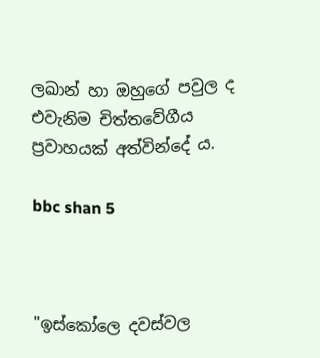ලඛාන් හා ඔහුගේ පවුල ද එවැනිම චිත්තවේගීය ප්‍රවාහයක් අත්වින්දේ ය.

bbc shan 5



"ඉස්කෝලෙ දවස්වල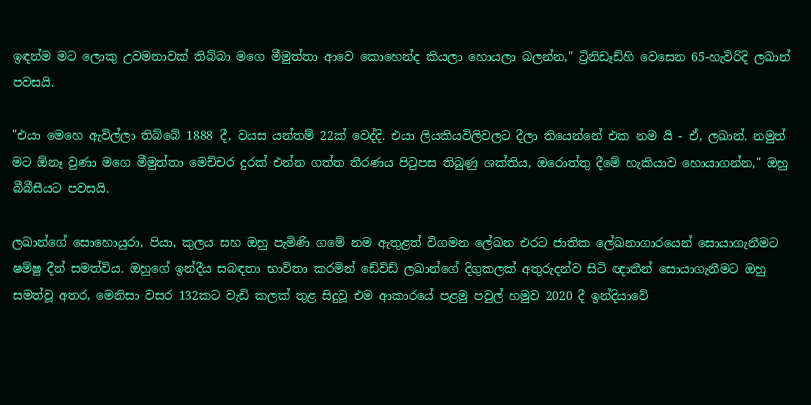ඉඳන්ම මට ලොකු උවමනාවක් තිබ්බා මගෙ මීමුත්තා ආවෙ කොහෙන්ද කියලා හොයලා බලන්න," ට්‍රිනිඩෑඩ්හි වෙසෙන 65-හැවිරිදි ලඛාන් පවසයි.

"එයා මෙහෙ ඇවිල්ලා තිබ්බේ 1888 දී, වයස යන්තම් 22ක් වෙද්දි. එයා ලියකියවිලිවලට දීලා තියෙන්නේ එක නම යි - ඒ, ලඛාන්. නමුත් මට ඕනෑ වුණා මගෙ මීමුත්තා මෙච්චර දුරක් එන්න ගත්ත තීරණය පිටුපස තිබුණු ශක්තිය, ඔරොත්තු දීමේ හැකියාව හොයාගන්න," ඔහු බීබීසීයට පවසයි.

ලඛාන්ගේ සොහොයුරා, පියා, කුලය සහ ඔහු පැමිණි ගමේ නම ඇතුළත් විගමන ලේඛන එරට ජාතික ලේඛනාගාරයෙන් සොයාගැනීමට ෂම්ෂු දීන් සමත්විය. ඔහුගේ ඉන්දීය සබඳතා භාවිතා කරමින් ඩේවිඩ් ලඛාන්ගේ දිගුකලක් අතුරුදන්ව සිටි ඥාතීන් සොයාගැනීමට ඔහු සමත්වූ අතර, මෙනිසා වසර 132කට වැඩි කලක් තුළ සිදුවූ එම ආකාරයේ පළමු පවුල් හමුව 2020 දී ඉන්දියාවේ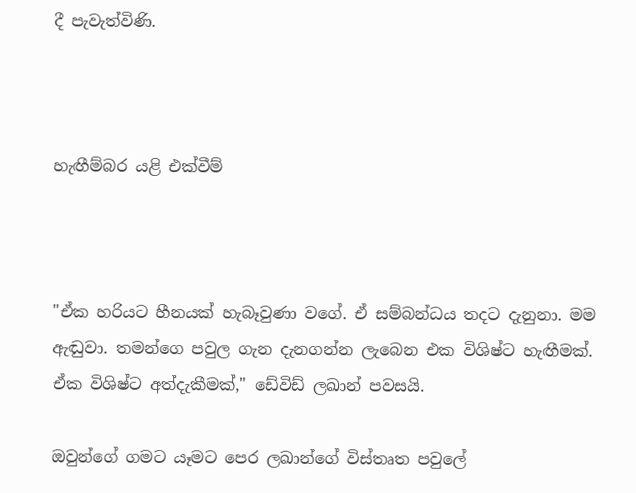දී පැවැත්විණි.



හැඟීම්බර යළි එක්වීම්



"ඒක හරියට හීනයක් හැබෑවුණා වගේ. ඒ සම්බන්ධය තදට දැනුනා. මම ඇඬුවා. තමන්ගෙ පවුල ගැන දැනගන්න ලැබෙන එක විශිෂ්ට හැඟීමක්. ඒක විශිෂ්ට අත්දැකීමක්," ඩේවිඩ් ලඛාන් පවසයි.

ඔවුන්ගේ ගමට යෑමට පෙර ලඛාන්ගේ විස්තෘත පවුලේ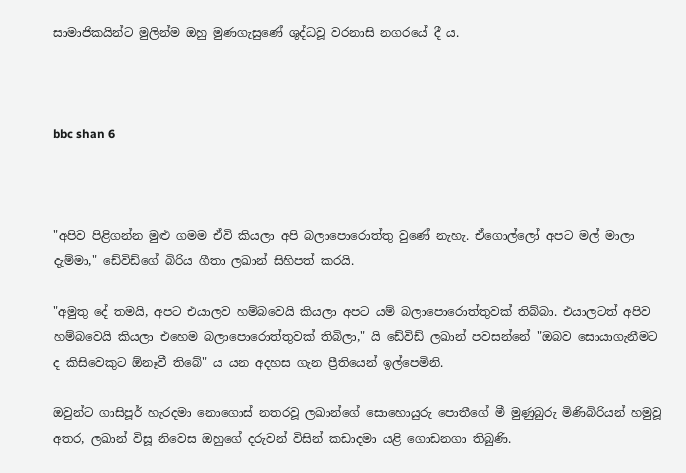සාමාජිකයින්ට මුලින්ම ඔහු මුණගැසුණේ ශුද්ධවූ වරනාසි නගරයේ දී ය.



bbc shan 6



"අපිව පිළිගන්න මුළු ගමම ඒවි කියලා අපි බලාපොරොත්තු වුණේ නැහැ. ඒගොල්ලෝ අපට මල් මාලා දැම්මා," ඩේවිඩ්ගේ බිරිය ගීතා ලඛාන් සිහිපත් කරයි.

"අමුතු දේ තමයි, අපට එයාලව හම්බවෙයි කියලා අපට යම් බලාපොරොත්තුවක් තිබ්බා. එයාලටත් අපිව හම්බවෙයි කියලා එහෙම බලාපොරොත්තුවක් තිබිලා," යි ඩේවිඩ් ලඛාන් පවසන්නේ "ඔබව සොයාගැනීමට ද කිසිවෙකුට ඕනෑවී තිබේ" ය යන අදහස ගැන ප්‍රීතියෙන් ඉල්පෙමිනි.

ඔවුන්ට ගාසිපූර් හැරදමා නොගොස් නතරවූ ලඛාන්ගේ සොහොයුරු පොතීගේ මී මුණුබුරු මිණිබිරියන් හමුවූ අතර, ලඛාන් විසූ නිවෙස ඔහුගේ දරුවන් විසින් කඩාදමා යළි ගොඩනගා තිබුණි.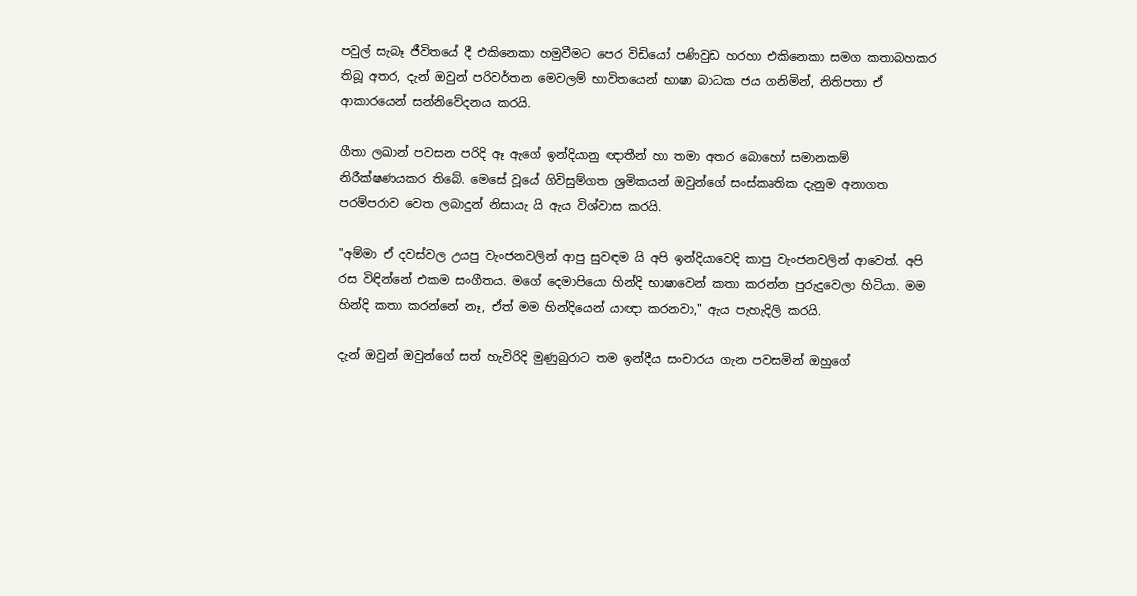පවුල් සැබෑ ජීවිතයේ දී එකිනෙකා හමුවීමට පෙර විඩියෝ පණිවුඩ හරහා එකිනෙකා සමග කතාබහකර තිබූ අතර, දැන් ඔවුන් පරිවර්තන මෙවලම් භාවිතයෙන් භාෂා බාධක ජය ගනිමින්, නිතිපතා ඒ ආකාරයෙන් සන්නිවේදනය කරයි.

ගීතා ලඛාන් පවසන පරිදි ඈ ඇගේ ඉන්දියානු ඥාතීන් හා තමා අතර බොහෝ සමානකම් නිරීක්ෂණයකර තිබේ. මෙසේ වූයේ ගිවිසුම්ගත ශ්‍රමිකයන් ඔවුන්ගේ සංස්කෘතික දැනුම අනාගත පරම්පරාව වෙත ලබාදුන් නිසායැ යි ඇය විශ්වාස කරයි.

"අම්මා ඒ දවස්වල උයපු වැංජනවලින් ආපු සුවඳම යි අපි ඉන්දියාවෙදි කාපු වැංජනවලින් ආවෙත්. අපි රස විඳින්නේ එකම සංගීතය. මගේ දෙමාපියො හින්දි භාෂාවෙන් කතා කරන්න පුරුදුවෙලා හිටියා. මම හින්දි කතා කරන්නේ නෑ, ඒත් මම හින්දියෙන් යාඥා කරනවා," ඇය පැහැදිලි කරයි.

දැන් ඔවුන් ඔවුන්ගේ සත් හැවිරිදි මුණුබුරාට තම ඉන්දීය සංචාරය ගැන පවසමින් ඔහුගේ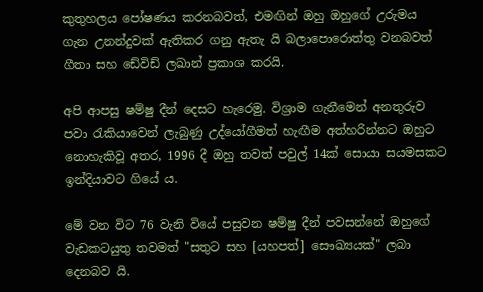කුතුහලය පෝෂණය කරනබවත්, එමඟින් ඔහු ඔහුගේ උරුමය ගැන උනන්දුවක් ඇතිකර ගනු ඇතැ යි බලාපොරොත්තු වනබවත් ගීතා සහ ඩේවිඩ් ලඛාන් ප්‍රකාශ කරයි.

අපි ආපසු ෂම්ෂු දීන් දෙසට හැරෙමු. විශ්‍රාම ගැනීමෙන් අනතුරුව පවා රැකියාවෙන් ලැබුණු උද්යෝගීමත් හැඟීම අත්හරින්නට ඔහුට නොහැකිවූ අතර, 1996 දී ඔහු තවත් පවුල් 14ක් සොයා සයමසකට ඉන්දියාවට ගියේ ය.

මේ වන විට 76 වැනි වියේ පසුවන ෂම්ෂු දීන් පවසන්නේ ඔහුගේ වැඩකටයුතු තවමත් "සතුට සහ [යහපත්] සෞඛ්‍යයක්" ලබා දෙනබව යි.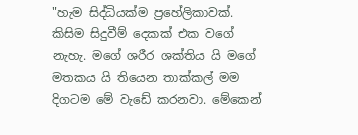"හැම සිද්ධියක්ම ප්‍රහේලිකාවක්. කිසිම සිදුවීම් දෙකක් එක වගේ නැහැ. මගේ ශරීර ශක්තිය යි මගේ මතකය යි තියෙන තාක්කල් මම දිගටම මේ වැඩේ කරනවා. මේකෙන්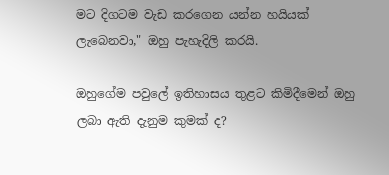මට දිගටම වැඩ කරගෙන යන්න හයියක් ලැබෙනවා," ඔහු පැහැදිලි කරයි.

ඔහුගේම පවුලේ ඉතිහාසය තුළට කිමිදීමෙන් ඔහු ලබා ඇති දැනුම කුමක් ද?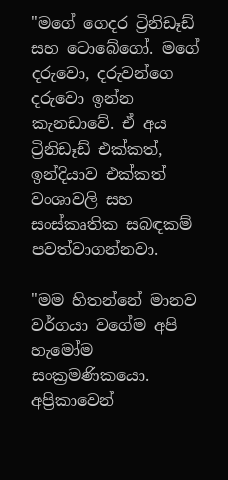"මගේ ගෙදර ට්‍රිනිඩෑඩ් සහ ටොබේගෝ. මගේ දරුවො, දරුවන්ගෙ දරුවො ඉන්න කැනඩාවේ. ඒ අය ට්‍රිනිඩෑඩ් එක්කත්, ඉන්දියාව එක්කත් වංශාවලි සහ සංස්කෘතික සබඳකම් පවත්වාගන්නවා.

"මම හිතන්නේ මානව වර්ගයා වගේම අපි හැමෝම සංක්‍රමණිකයො. අප්‍රිකාවෙන්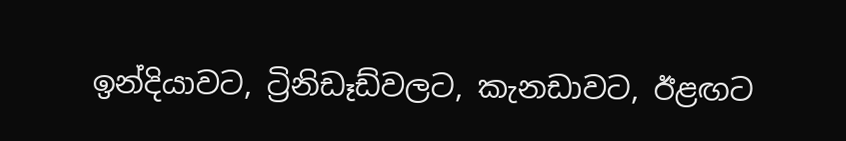ඉන්දියාවට, ට්‍රිනිඩෑඩ්වලට, කැනඩාවට, ඊළඟට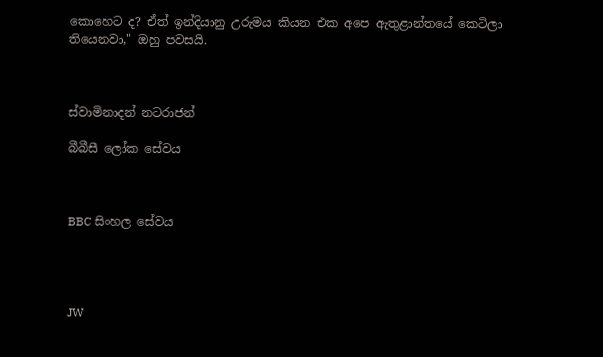කොහෙට ද? ඒත් ඉන්දියානු උරුමය කියන එක අපෙ ඇතුළාන්තයේ කෙටිලා තියෙනවා," ඔහු පවසයි.



ස්වාමිනාදන් නටරාජන්

බීබීසී ලෝක සේවය



BBC සිංහල සේවය




JW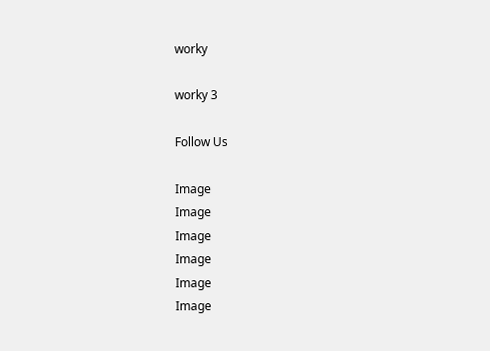worky

worky 3

Follow Us

Image
Image
Image
Image
Image
Image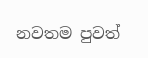නවතම පුවත්